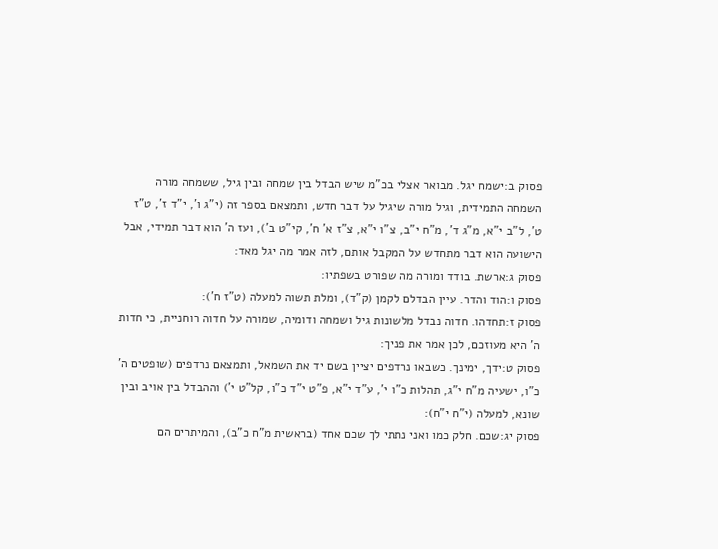פסוק ב:ישמח יגל. מבואר אצלי בכ"מ שיש הבדל בין שמחה ובין גיל, ששמחה מורה השמחה התמידית, וגיל מורה שיגיל על דבר חדש, ותמצאם בספר זה (י"ג ו', י"ד ז', ט"ז ט', ל"ב י"א, מ"ג ד', מ"ח י"ב, צ"ו י"א, צ"ז א' ח', קי"ט ב'), ועז ה' הוא דבר תמידי, אבל הישועה הוא דבר מתחדש על המקבל אותם, לזה אמר מה יגל מאד:
פסוק ג:ארשת. בודד ומורה מה שפורט בשפתיו:
פסוק ו:הוד והדר. עיין הבדלם לקמן (ק"ד), ומלת תשוה למעלה (ט"ז ח'):
פסוק ז:תחדהו. חדוה נבדל מלשונות גיל ושמחה ודומיה, שמורה על חדוה רוחניית, כי חדות ה' היא מעוזכם, לכן אמר את פניך:
פסוק ט:ידך, ימינך. כשבאו נרדפים יציין בשם יד את השמאל, ותמצאם נרדפים (שופטים ה' כ"ו, ישעיה מ"ח י"ג, תהלות כ"ו י', ע"ד י"א, פ"ט י"ד כ"ו, קל"ט י') וההבדל בין אויב ובין שונא, למעלה (י"ח י"ח):
פסוק יג:שכם. חלק כמו ואני נתתי לך שכם אחד (בראשית מ"ח כ"ב), והמיתרים הם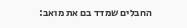החבלים שמדד בם את מואב: